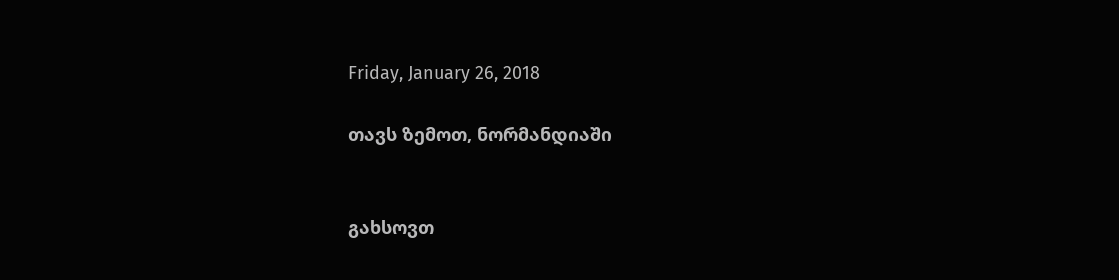Friday, January 26, 2018

თავს ზემოთ, ნორმანდიაში


გახსოვთ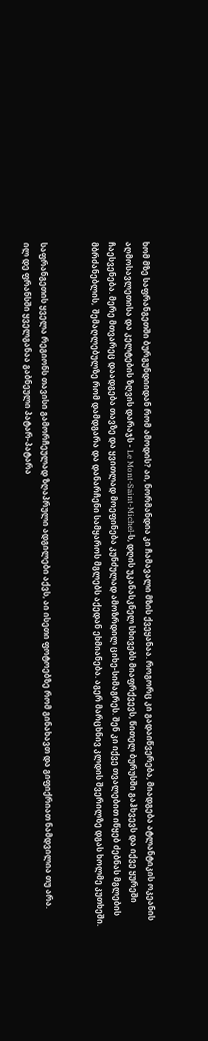ხომ მზე საფრანგეთში ბურგუნდიიდან რომ ამოდის? აი, ნორმანდია კი ჩამავალი მზის ქვეყანაა. როგორც კი გადაიწვერება, მიადგება ატლანტიკის ოკეანის აღმოსავლეთისა და კელტების ზღვის დარაჯს - Le Mont-Saint-Michel-ს, დღის უკანასკნელ სხივებს მიაფრქვევს, წითელ ბურუსში გაჰხვევს და იქვე ყურეში ჩაესვენება. მერე მთვარეც დაადგება თავზე და ყვითლად მოეფინება კუნძულად ამოზრდილ ციხე-სიმაგრეს. შენ კი იქვე თვალებით იწყებ ძებნას მგლების მბრძანებლის,  შემაღლებულზე რომ დამდგარა და დანარჩენი სამყაროს მგლებს აქედან ეხმიანება. აგერ მარცხნივ კლდის შვერილზე დგას ხოლმე კუთხეში.


საფრანგეთის ყველა რეგიონს თავისი გამორჩეულად ზღაპრული ადგილები აქვს, აი ისეთი ფოტოებზე რომ გინახავთ და გიფიქრიათ ნამდვილია თუ არა.
ილ დე ფრანსში ყველგანაა გაბნეული პატარ-პატარა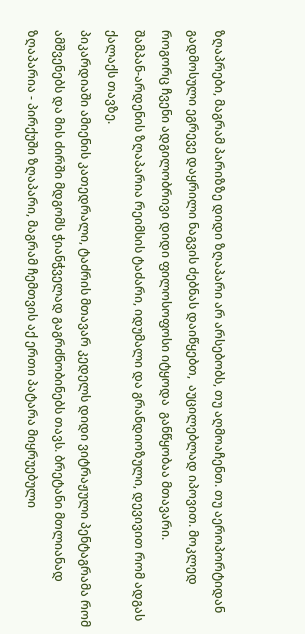ზღაპრები, მაგრამ პარიზზე დიდი ზღაპარი არ არსებობს, თუ აღმოაჩენთ. თუ აეროპორტიდან გადმოსული ეგრევე დაყრილი ნაგვის ძებნას დაიწყებთ,  აუცილებლად იპოვით. მოკლედ როგორც ჩვენი ადგილობრივი დიდი ფილოსოფოსი იტყოდა  განწყობაა მთავარი.
შამპან-არდენის ზღაპარია რეიმსის ტაძარი, იდუმალი და გრანდიოზული, დევივით რომ ადგას ქალაქს თავზე.
პიკარდიაში ამიენის კათედრალი, ტაძრის მთავარ კედელს დიდი ვიტრაჟული პენტაგრამა რომ ამშვენებს და მის ძირში მდგომს ჭიანჭველად გაგრძნობინებს თავს. ბრეტანი მთლიანად ზღაპარია - პირქუში ზღაპარი, მაგრამ ჩემთვის აქ ერთი პატარა მიყრუებული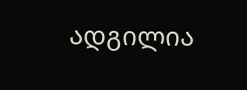ადგილია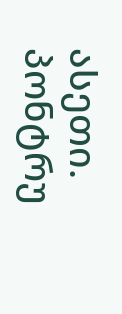ასეთი. პონტრუ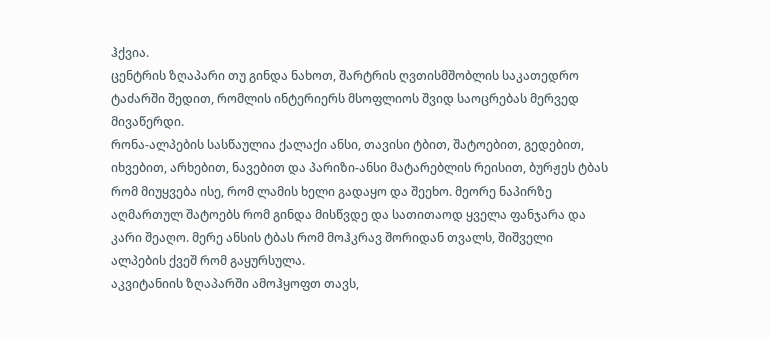ჰქვია.
ცენტრის ზღაპარი თუ გინდა ნახოთ, შარტრის ღვთისმშობლის საკათედრო ტაძარში შედით, რომლის ინტერიერს მსოფლიოს შვიდ საოცრებას მერვედ მივაწერდი.
რონა-ალპების სასწაულია ქალაქი ანსი, თავისი ტბით, შატოებით, გედებით, იხვებით, არხებით, ნავებით და პარიზი-ანსი მატარებლის რეისით, ბურჟეს ტბას რომ მიუყვება ისე, რომ ლამის ხელი გადაყო და შეეხო. მეორე ნაპირზე აღმართულ შატოებს რომ გინდა მისწვდე და სათითაოდ ყველა ფანჯარა და კარი შეაღო. მერე ანსის ტბას რომ მოჰკრავ შორიდან თვალს, შიშველი ალპების ქვეშ რომ გაყურსულა.
აკვიტანიის ზღაპარში ამოჰყოფთ თავს,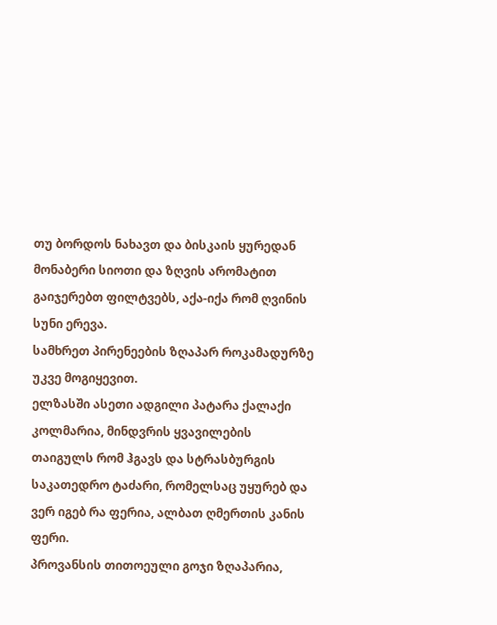თუ ბორდოს ნახავთ და ბისკაის ყურედან მონაბერი სიოთი და ზღვის არომატით გაიჯერებთ ფილტვებს, აქა-იქა რომ ღვინის სუნი ერევა.
სამხრეთ პირენეების ზღაპარ როკამადურზე უკვე მოგიყევით.
ელზასში ასეთი ადგილი პატარა ქალაქი კოლმარია, მინდვრის ყვავილების თაიგულს რომ ჰგავს და სტრასბურგის საკათედრო ტაძარი, რომელსაც უყურებ და ვერ იგებ რა ფერია, ალბათ ღმერთის კანის ფერი.
პროვანსის თითოეული გოჯი ზღაპარია,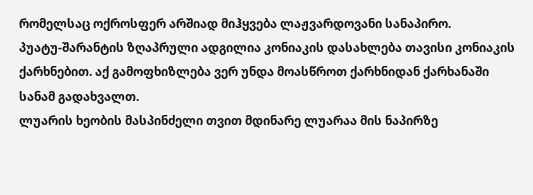რომელსაც ოქროსფერ არშიად მიჰყვება ლაჟვარდოვანი სანაპირო.
პუატუ-შარანტის ზღაპრული ადგილია კონიაკის დასახლება თავისი კონიაკის ქარხნებით. აქ გამოფხიზლება ვერ უნდა მოასწროთ ქარხნიდან ქარხანაში სანამ გადახვალთ.
ლუარის ხეობის მასპინძელი თვით მდინარე ლუარაა მის ნაპირზე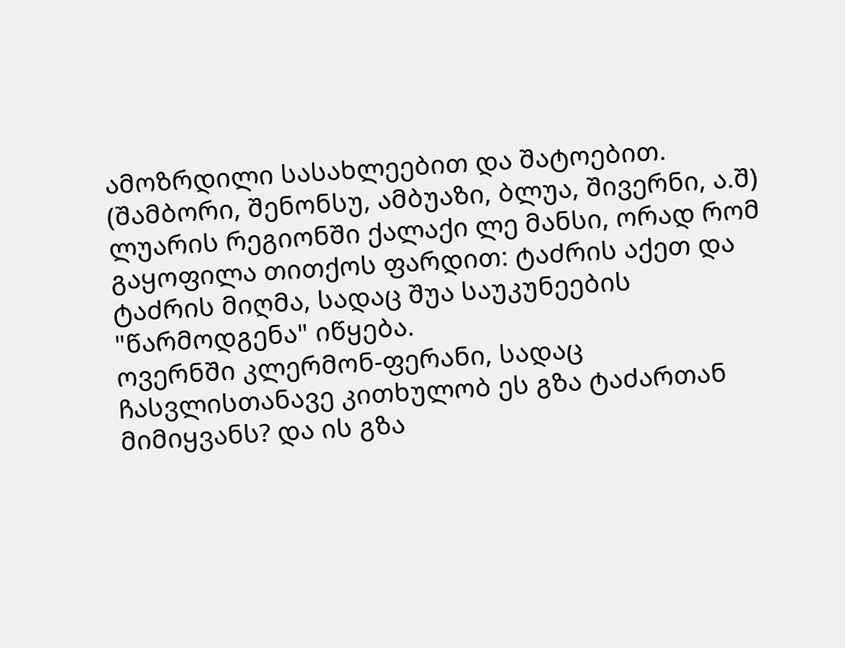ამოზრდილი სასახლეებით და შატოებით. (შამბორი, შენონსუ, ამბუაზი, ბლუა, შივერნი, ა.შ)
ლუარის რეგიონში ქალაქი ლე მანსი, ორად რომ გაყოფილა თითქოს ფარდით: ტაძრის აქეთ და ტაძრის მიღმა, სადაც შუა საუკუნეების "წარმოდგენა" იწყება.
ოვერნში კლერმონ-ფერანი, სადაც ჩასვლისთანავე კითხულობ ეს გზა ტაძართან მიმიყვანს? და ის გზა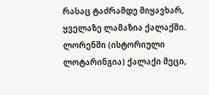რასაც ტაძრამდე მიყავხარ, ყველაზე ლამაზია ქალაქში.
ლორენში (ისტორიული ლოტარინგია) ქალაქი მეცი,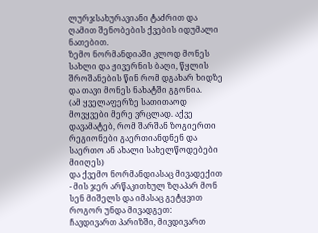ლურჯსახურავიანი ტაძრით და ღამით შენობების ქვების იდუმალი ნათებით.
ზემო ნორმანდიაში კლოდ მონეს სახლი და ჟივერნის ბაღი, წყლის შროშანების წინ რომ დგახარ ხიდზე და თავი მონეს ნახატში გგონია.
(ამ ყველაფერზე სათითაოდ მოვყვები მერე ვრცლად. აქვე დავამატებ, რომ შარშან ზოგიერთი რეგიონები გაერთიანდნენ და საერთო ან ახალი სახელწოდებები მიიღეს)
და ქვემო ნორმანდიასაც მივადექით - მის ჯერ არწაკითხულ ზღაპარ მონ სენ მიშელს და იმასაც გეტყვით  როგორ უნდა მივადგეთ:
ჩავდივართ პარიზში, მივდივართ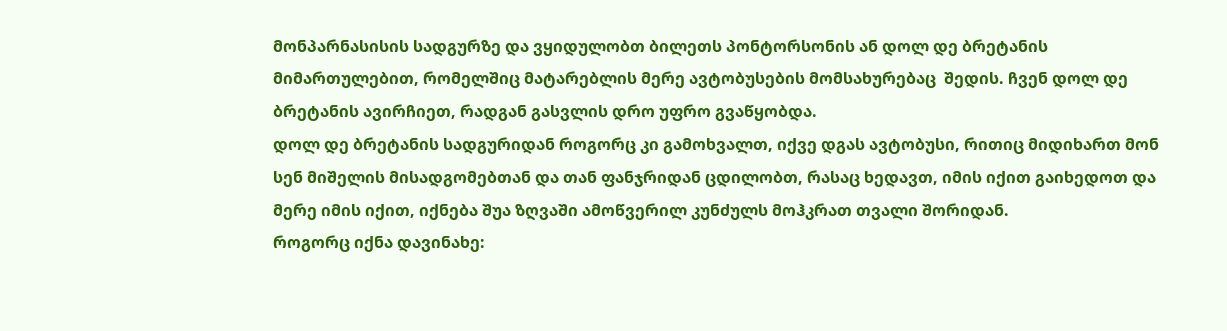მონპარნასისის სადგურზე და ვყიდულობთ ბილეთს პონტორსონის ან დოლ დე ბრეტანის მიმართულებით, რომელშიც მატარებლის მერე ავტობუსების მომსახურებაც  შედის. ჩვენ დოლ დე ბრეტანის ავირჩიეთ, რადგან გასვლის დრო უფრო გვაწყობდა.
დოლ დე ბრეტანის სადგურიდან როგორც კი გამოხვალთ, იქვე დგას ავტობუსი, რითიც მიდიხართ მონ სენ მიშელის მისადგომებთან და თან ფანჯრიდან ცდილობთ, რასაც ხედავთ, იმის იქით გაიხედოთ და მერე იმის იქით, იქნება შუა ზღვაში ამოწვერილ კუნძულს მოჰკრათ თვალი შორიდან.
როგორც იქნა დავინახე: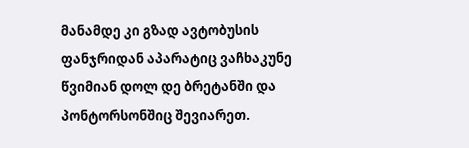მანამდე კი გზად ავტობუსის ფანჯრიდან აპარატიც ვაჩხაკუნე წვიმიან დოლ დე ბრეტანში და პონტორსონშიც შევიარეთ.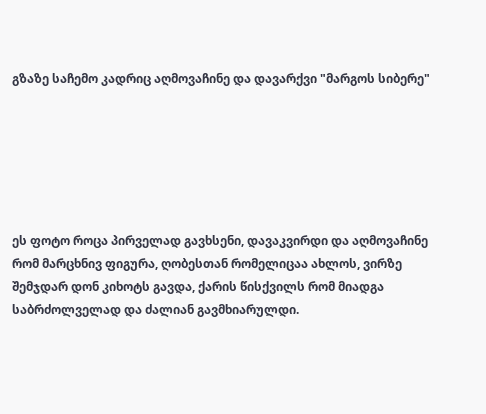გზაზე საჩემო კადრიც აღმოვაჩინე და დავარქვი "მარგოს სიბერე"






ეს ფოტო როცა პირველად გავხსენი, დავაკვირდი და აღმოვაჩინე რომ მარცხნივ ფიგურა, ღობესთან რომელიცაა ახლოს, ვირზე შემჯდარ დონ კიხოტს გავდა, ქარის წისქვილს რომ მიადგა საბრძოლველად და ძალიან გავმხიარულდი.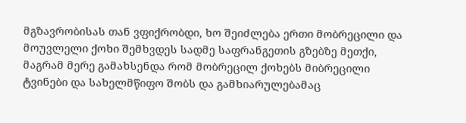მგზავრობისას თან ვფიქრობდი, ხო შეიძლება ერთი მობრეცილი და მოუვლელი ქოხი შემხვდეს სადმე საფრანგეთის გზებზე მეთქი, მაგრამ მერე გამახსენდა რომ მობრეცილ ქოხებს მიბრეცილი ტვინები და სახელმწიფო შობს და გამხიარულებამაც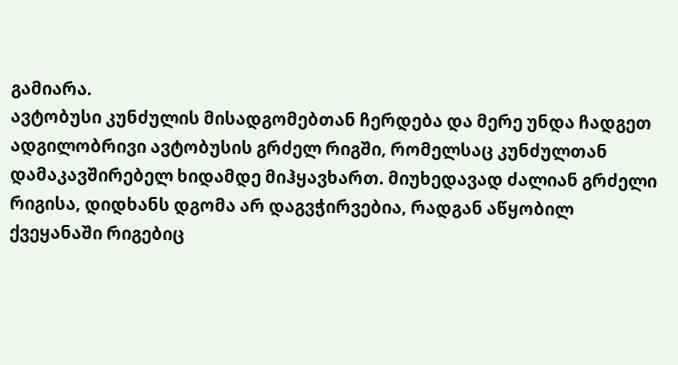გამიარა.
ავტობუსი კუნძულის მისადგომებთან ჩერდება და მერე უნდა ჩადგეთ ადგილობრივი ავტობუსის გრძელ რიგში, რომელსაც კუნძულთან დამაკავშირებელ ხიდამდე მიჰყავხართ. მიუხედავად ძალიან გრძელი რიგისა, დიდხანს დგომა არ დაგვჭირვებია, რადგან აწყობილ ქვეყანაში რიგებიც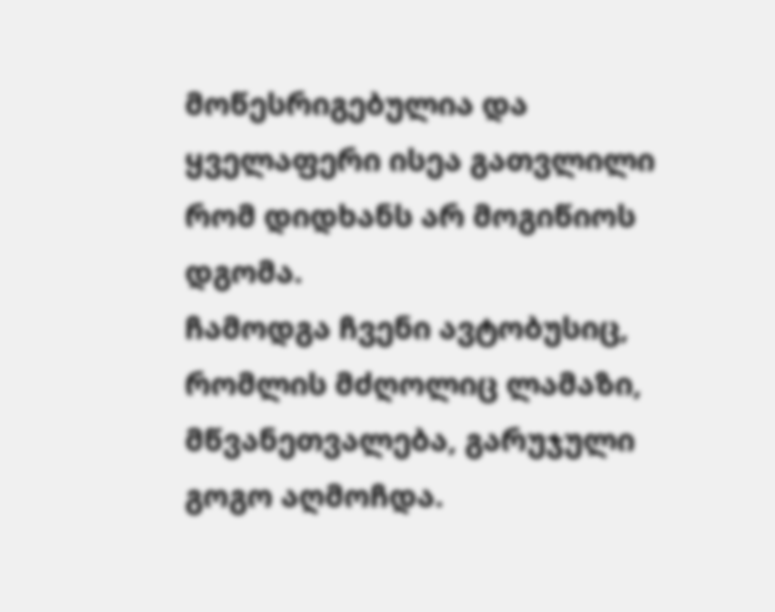მოწესრიგებულია და ყველაფერი ისეა გათვლილი რომ დიდხანს არ მოგიწიოს დგომა.
ჩამოდგა ჩვენი ავტობუსიც, რომლის მძღოლიც ლამაზი, მწვანეთვალება, გარუჯული გოგო აღმოჩდა.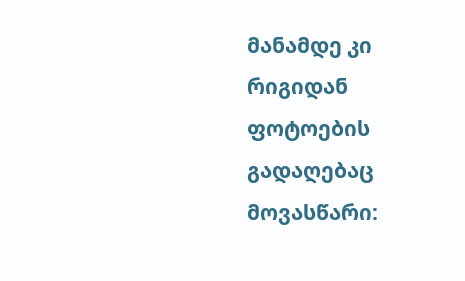მანამდე კი რიგიდან ფოტოების გადაღებაც მოვასწარი: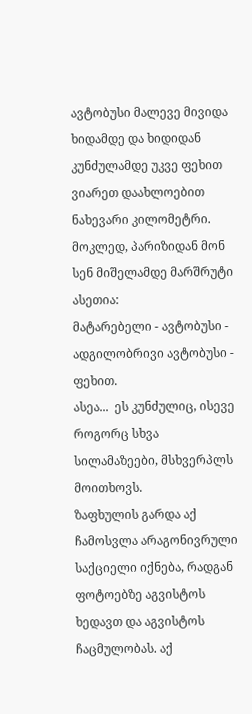ავტობუსი მალევე მივიდა ხიდამდე და ხიდიდან კუნძულამდე უკვე ფეხით ვიარეთ დაახლოებით ნახევარი კილომეტრი.
მოკლედ, პარიზიდან მონ სენ მიშელამდე მარშრუტი ასეთია:
მატარებელი - ავტობუსი - ადგილობრივი ავტობუსი - ფეხით.
ასეა...  ეს კუნძულიც, ისევე როგორც სხვა სილამაზეები, მსხვერპლს მოითხოვს.
ზაფხულის გარდა აქ ჩამოსვლა არაგონივრული საქციელი იქნება, რადგან ფოტოებზე აგვისტოს ხედავთ და აგვისტოს ჩაცმულობას. აქ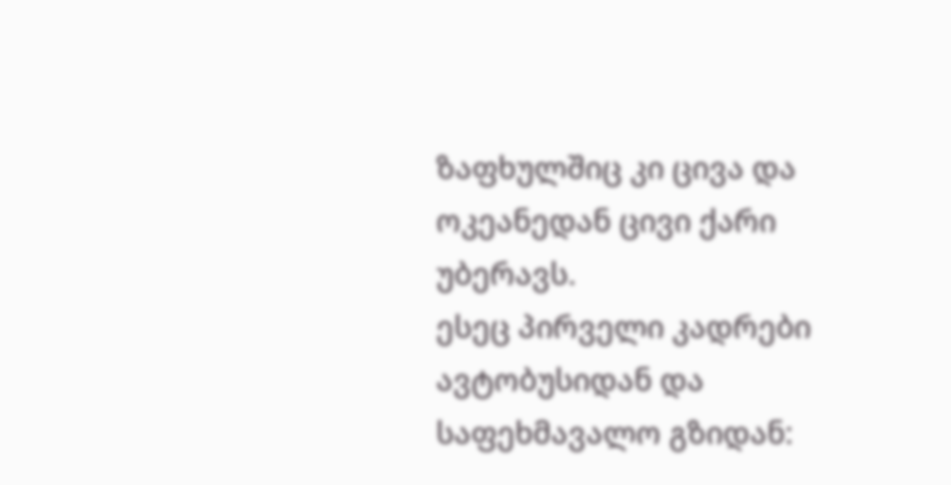ზაფხულშიც კი ცივა და ოკეანედან ცივი ქარი უბერავს.
ესეც პირველი კადრები ავტობუსიდან და საფეხმავალო გზიდან: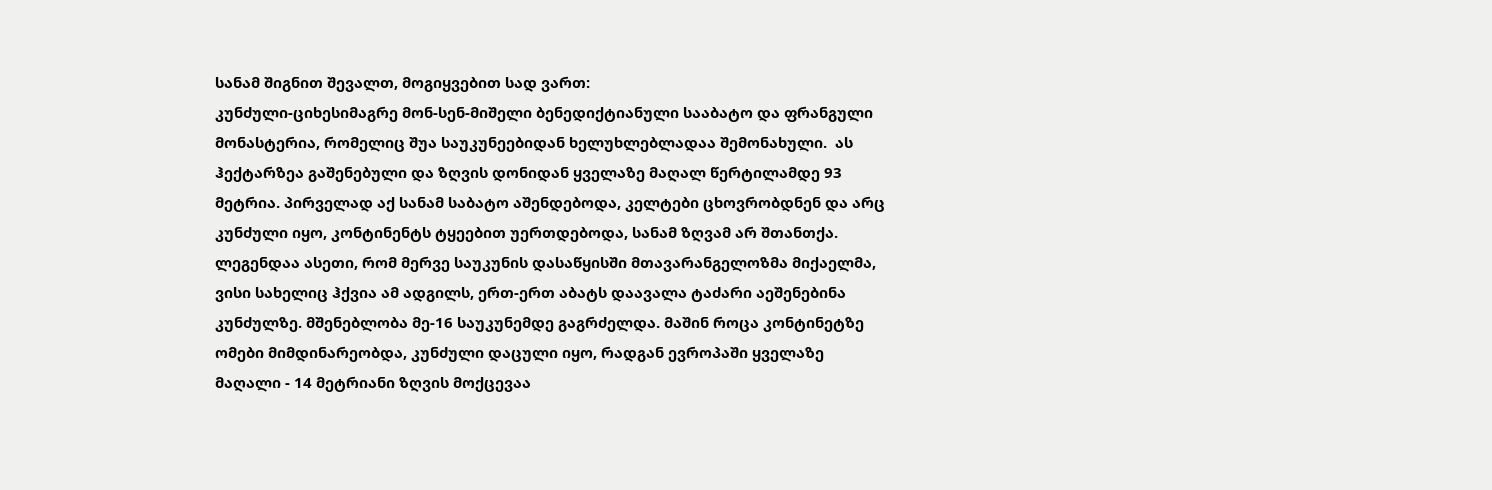სანამ შიგნით შევალთ, მოგიყვებით სად ვართ:
კუნძული-ციხესიმაგრე მონ-სენ-მიშელი ბენედიქტიანული სააბატო და ფრანგული მონასტერია, რომელიც შუა საუკუნეებიდან ხელუხლებლადაა შემონახული.  ას ჰექტარზეა გაშენებული და ზღვის დონიდან ყველაზე მაღალ წერტილამდე 93 მეტრია. პირველად აქ სანამ საბატო აშენდებოდა, კელტები ცხოვრობდნენ და არც კუნძული იყო, კონტინენტს ტყეებით უერთდებოდა, სანამ ზღვამ არ შთანთქა.
ლეგენდაა ასეთი, რომ მერვე საუკუნის დასაწყისში მთავარანგელოზმა მიქაელმა, ვისი სახელიც ჰქვია ამ ადგილს, ერთ-ერთ აბატს დაავალა ტაძარი აეშენებინა კუნძულზე. მშენებლობა მე-16 საუკუნემდე გაგრძელდა. მაშინ როცა კონტინეტზე ომები მიმდინარეობდა, კუნძული დაცული იყო, რადგან ევროპაში ყველაზე მაღალი - 14 მეტრიანი ზღვის მოქცევაა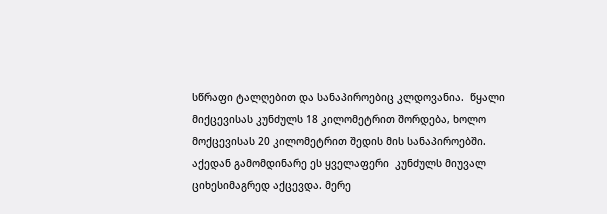სწრაფი ტალღებით და სანაპიროებიც კლდოვანია.  წყალი მიქცევისას კუნძულს 18 კილომეტრით შორდება, ხოლო მოქცევისას 20 კილომეტრით შედის მის სანაპიროებში. აქედან გამომდინარე ეს ყველაფერი  კუნძულს მიუვალ ციხესიმაგრედ აქცევდა. მერე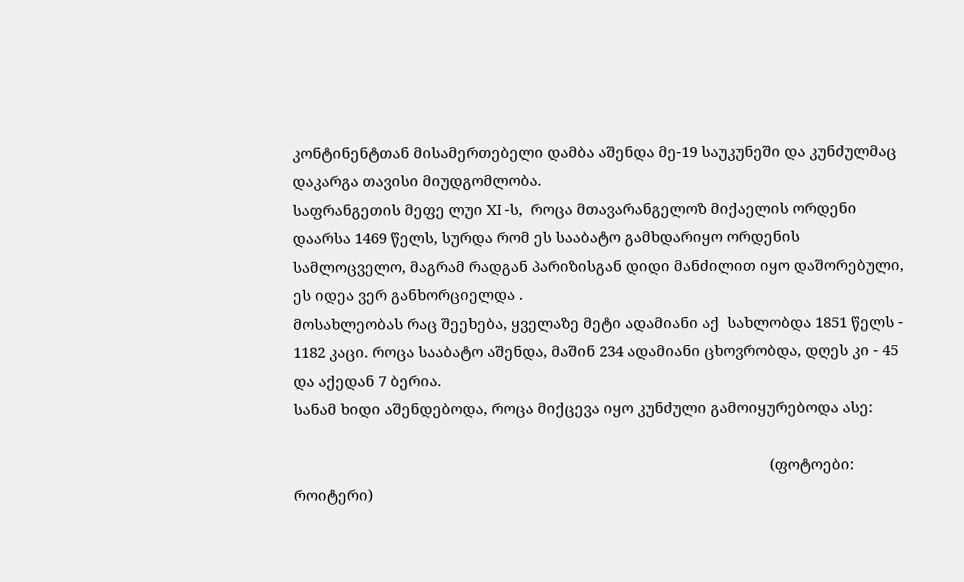კონტინენტთან მისამერთებელი დამბა აშენდა მე-19 საუკუნეში და კუნძულმაც დაკარგა თავისი მიუდგომლობა.
საფრანგეთის მეფე ლუი XI -ს,  როცა მთავარანგელოზ მიქაელის ორდენი დაარსა 1469 წელს, სურდა რომ ეს სააბატო გამხდარიყო ორდენის სამლოცველო, მაგრამ რადგან პარიზისგან დიდი მანძილით იყო დაშორებული, ეს იდეა ვერ განხორციელდა .
მოსახლეობას რაც შეეხება, ყველაზე მეტი ადამიანი აქ  სახლობდა 1851 წელს - 1182 კაცი. როცა სააბატო აშენდა, მაშინ 234 ადამიანი ცხოვრობდა, დღეს კი - 45 და აქედან 7 ბერია.
სანამ ხიდი აშენდებოდა, როცა მიქცევა იყო კუნძული გამოიყურებოდა ასე:

                                                                                                                       (ფოტოები: როიტერი)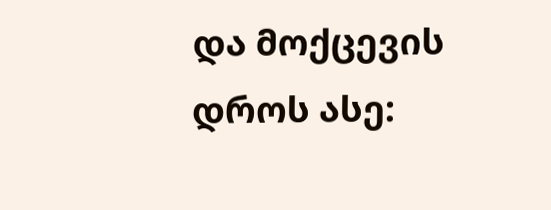და მოქცევის დროს ასე: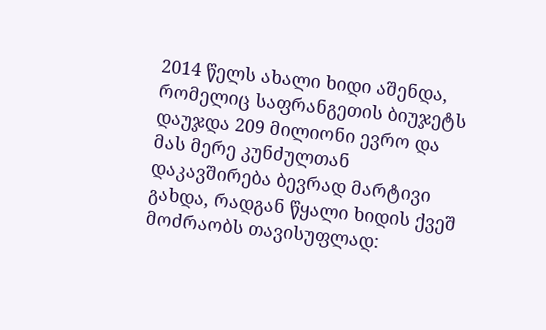2014 წელს ახალი ხიდი აშენდა, რომელიც საფრანგეთის ბიუჯეტს დაუჯდა 209 მილიონი ევრო და მას მერე კუნძულთან დაკავშირება ბევრად მარტივი გახდა, რადგან წყალი ხიდის ქვეშ მოძრაობს თავისუფლად: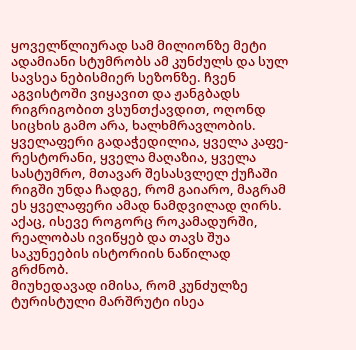ყოველწლიურად სამ მილიონზე მეტი ადამიანი სტუმრობს ამ კუნძულს და სულ სავსეა ნებისმიერ სეზონზე. ჩვენ აგვისტოში ვიყავით და ჟანგბადს რიგრიგობით ვსუნთქავდით, ოღონდ სიცხის გამო არა, ხალხმრავლობის. ყველაფერი გადაჭედილია, ყველა კაფე-რესტორანი, ყველა მაღაზია, ყველა სასტუმრო, მთავარ შესასვლელ ქუჩაში რიგში უნდა ჩადგე, რომ გაიარო, მაგრამ ეს ყველაფერი ამად ნამდვილად ღირს. აქაც, ისევე როგორც როკამადურში, რეალობას ივიწყებ და თავს შუა საკუნეების ისტორიის ნაწილად გრძნობ.
მიუხედავად იმისა, რომ კუნძულზე ტურისტული მარშრუტი ისეა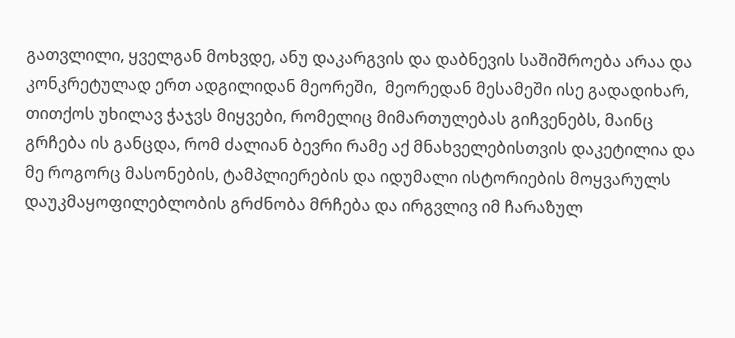გათვლილი, ყველგან მოხვდე, ანუ დაკარგვის და დაბნევის საშიშროება არაა და კონკრეტულად ერთ ადგილიდან მეორეში,  მეორედან მესამეში ისე გადადიხარ, თითქოს უხილავ ჭაჯვს მიყვები, რომელიც მიმართულებას გიჩვენებს, მაინც გრჩება ის განცდა, რომ ძალიან ბევრი რამე აქ მნახველებისთვის დაკეტილია და მე როგორც მასონების, ტამპლიერების და იდუმალი ისტორიების მოყვარულს დაუკმაყოფილებლობის გრძნობა მრჩება და ირგვლივ იმ ჩარაზულ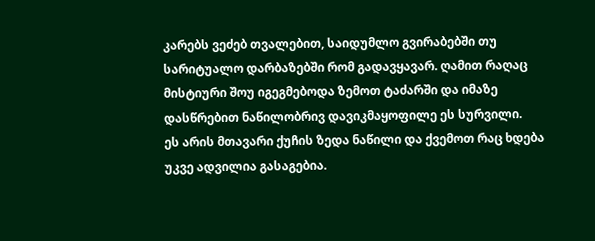კარებს ვეძებ თვალებით, საიდუმლო გვირაბებში თუ სარიტუალო დარბაზებში რომ გადავყავარ. ღამით რაღაც მისტიური შოუ იგეგმებოდა ზემოთ ტაძარში და იმაზე დასწრებით ნაწილობრივ დავიკმაყოფილე ეს სურვილი.
ეს არის მთავარი ქუჩის ზედა ნაწილი და ქვემოთ რაც ხდება უკვე ადვილია გასაგებია.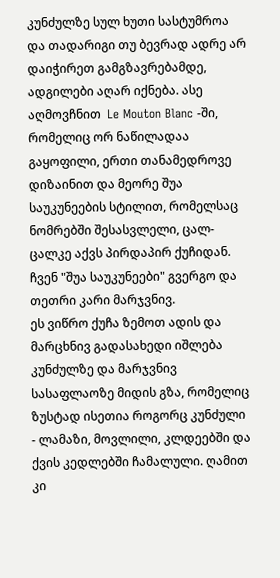კუნძულზე სულ ხუთი სასტუმროა და თადარიგი თუ ბევრად ადრე არ დაიჭირეთ გამგზავრებამდე, ადგილები აღარ იქნება. ასე აღმოვჩნით  Le Mouton Blanc -ში, რომელიც ორ ნაწილადაა გაყოფილი, ერთი თანამედროვე დიზაინით და მეორე შუა საუკუნეების სტილით, რომელსაც ნომრებში შესასვლელი, ცალ-ცალკე აქვს პირდაპირ ქუჩიდან. ჩვენ "შუა საუკუნეები" გვერგო და თეთრი კარი მარჯვნივ.
ეს ვიწრო ქუჩა ზემოთ ადის და მარცხნივ გადასახედი იშლება კუნძულზე და მარჯვნივ სასაფლაოზე მიდის გზა, რომელიც ზუსტად ისეთია როგორც კუნძული - ლამაზი, მოვლილი, კლდეებში და ქვის კედლებში ჩამალული. ღამით კი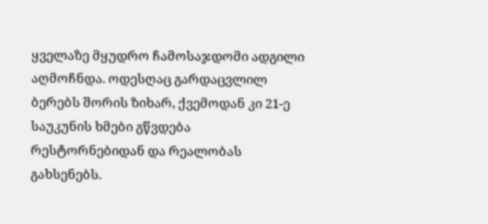ყველაზე მყუდრო ჩამოსაჯდომი ადგილი აღმოჩნდა. ოდესღაც გარდაცვლილ ბერებს შორის ზიხარ, ქვემოდან კი 21-ე საუკუნის ხმები გწვდება რესტორნებიდან და რეალობას გახსენებს.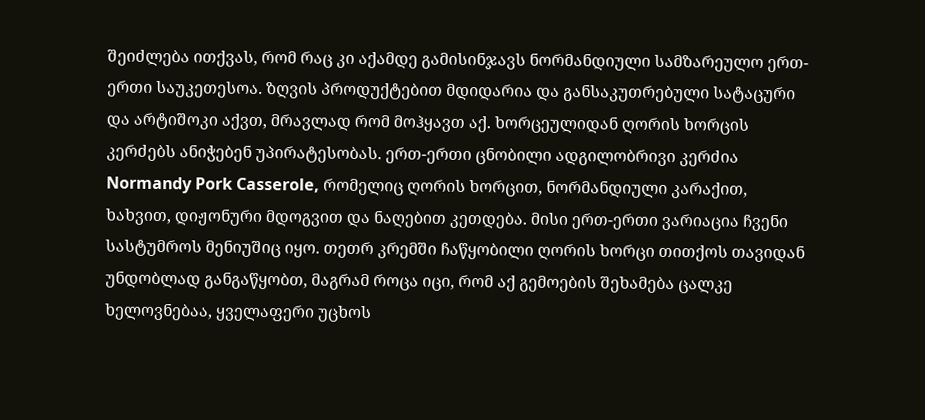შეიძლება ითქვას, რომ რაც კი აქამდე გამისინჯავს ნორმანდიული სამზარეულო ერთ-ერთი საუკეთესოა. ზღვის პროდუქტებით მდიდარია და განსაკუთრებული სატაცური და არტიშოკი აქვთ, მრავლად რომ მოჰყავთ აქ. ხორცეულიდან ღორის ხორცის კერძებს ანიჭებენ უპირატესობას. ერთ-ერთი ცნობილი ადგილობრივი კერძია Normandy Pork Casserole, რომელიც ღორის ხორცით, ნორმანდიული კარაქით, ხახვით, დიჟონური მდოგვით და ნაღებით კეთდება. მისი ერთ-ერთი ვარიაცია ჩვენი სასტუმროს მენიუშიც იყო. თეთრ კრემში ჩაწყობილი ღორის ხორცი თითქოს თავიდან უნდობლად განგაწყობთ, მაგრამ როცა იცი, რომ აქ გემოების შეხამება ცალკე ხელოვნებაა, ყველაფერი უცხოს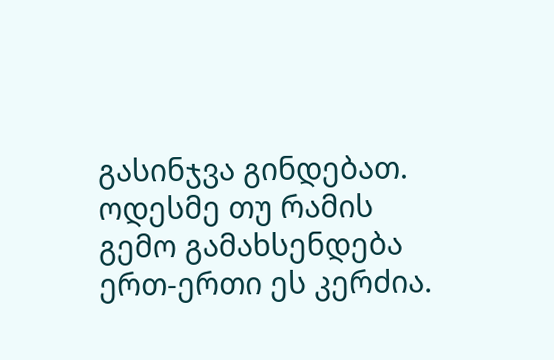გასინჯვა გინდებათ. ოდესმე თუ რამის გემო გამახსენდება ერთ-ერთი ეს კერძია.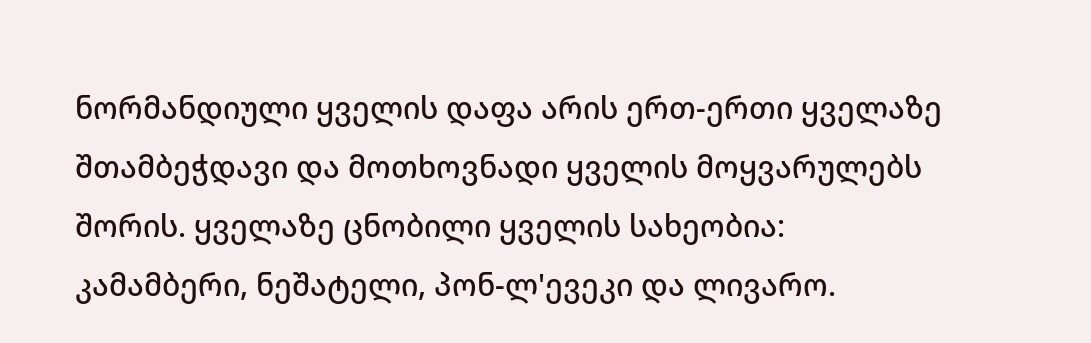ნორმანდიული ყველის დაფა არის ერთ-ერთი ყველაზე შთამბეჭდავი და მოთხოვნადი ყველის მოყვარულებს შორის. ყველაზე ცნობილი ყველის სახეობია: კამამბერი, ნეშატელი, პონ-ლ'ევეკი და ლივარო.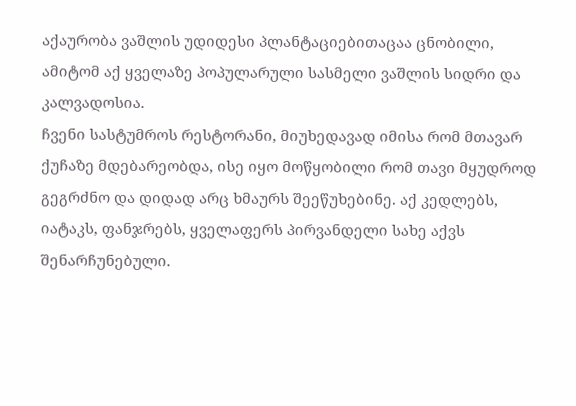აქაურობა ვაშლის უდიდესი პლანტაციებითაცაა ცნობილი, ამიტომ აქ ყველაზე პოპულარული სასმელი ვაშლის სიდრი და კალვადოსია.
ჩვენი სასტუმროს რესტორანი, მიუხედავად იმისა რომ მთავარ ქუჩაზე მდებარეობდა, ისე იყო მოწყობილი რომ თავი მყუდროდ გეგრძნო და დიდად არც ხმაურს შეეწუხებინე. აქ კედლებს, იატაკს, ფანჯრებს, ყველაფერს პირვანდელი სახე აქვს შენარჩუნებული.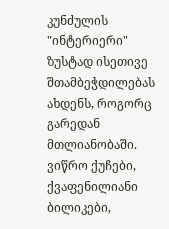კუნძულის "ინტერიერი" ზუსტად ისეთივე შთამბეჭდილებას ახდენს, როგორც გარედან მთლიანობაში. ვიწრო ქუჩები, ქვაფენილიანი ბილიკები,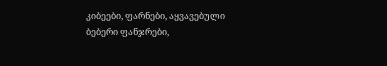კიბეები, ფარნები, აყვავებული ბებერი ფანჯრები,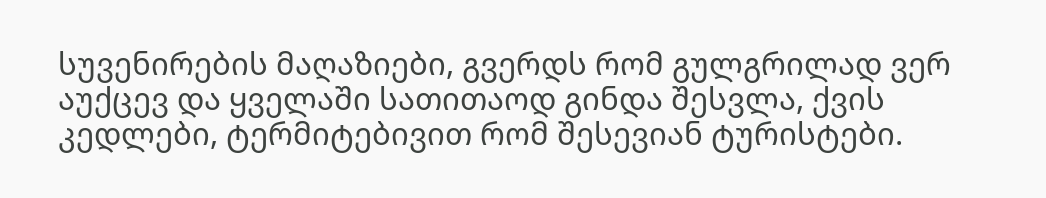სუვენირების მაღაზიები, გვერდს რომ გულგრილად ვერ აუქცევ და ყველაში სათითაოდ გინდა შესვლა, ქვის კედლები, ტერმიტებივით რომ შესევიან ტურისტები.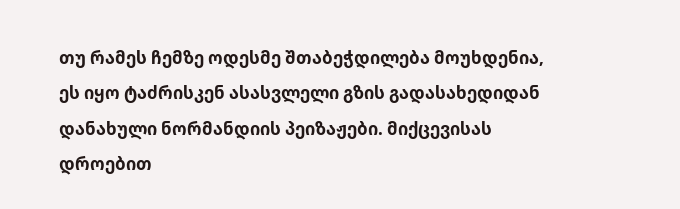თუ რამეს ჩემზე ოდესმე შთაბეჭდილება მოუხდენია, ეს იყო ტაძრისკენ ასასვლელი გზის გადასახედიდან დანახული ნორმანდიის პეიზაჟები. მიქცევისას დროებით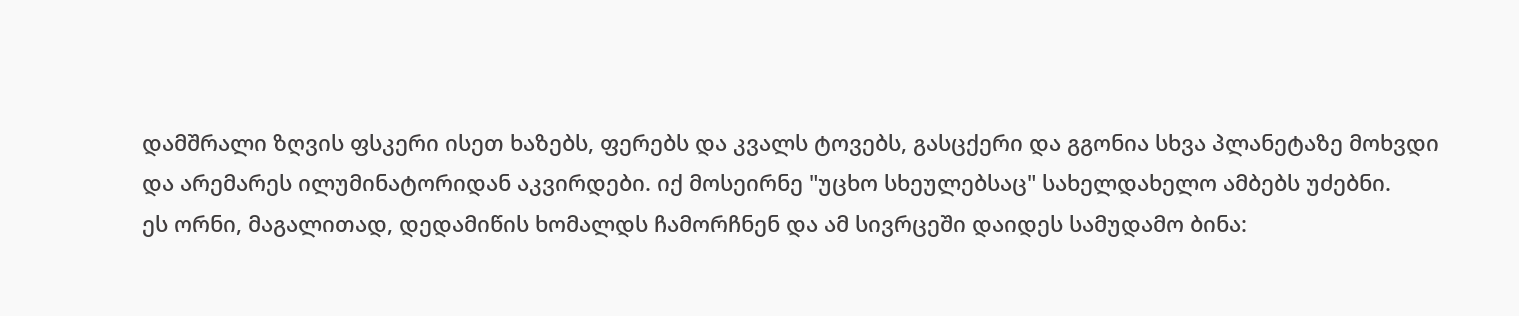დამშრალი ზღვის ფსკერი ისეთ ხაზებს, ფერებს და კვალს ტოვებს, გასცქერი და გგონია სხვა პლანეტაზე მოხვდი და არემარეს ილუმინატორიდან აკვირდები. იქ მოსეირნე "უცხო სხეულებსაც" სახელდახელო ამბებს უძებნი.
ეს ორნი, მაგალითად, დედამიწის ხომალდს ჩამორჩნენ და ამ სივრცეში დაიდეს სამუდამო ბინა: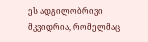ეს ადგილობრივი მკვიდრია, რომელმაც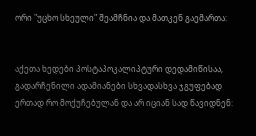ორი "უცხო სხეული" შეამჩნია და მათკენ გაემართა:


აქეთა ხედები პოსტაპოკალიპტური დედამიწისაა, გადარჩენილი ადამიანები სხვადასხვა ჯგუფებად ერთად რო მოქუჩებულან და არ იციან სად წავიდნენ: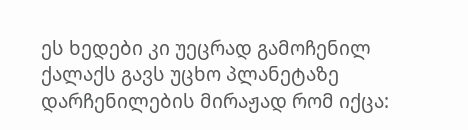ეს ხედები კი უეცრად გამოჩენილ ქალაქს გავს უცხო პლანეტაზე დარჩენილების მირაჟად რომ იქცა: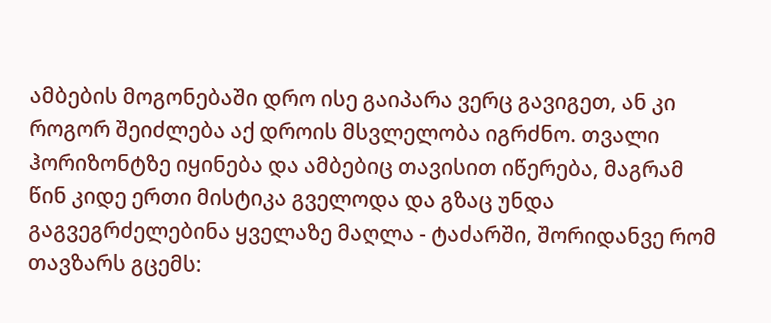ამბების მოგონებაში დრო ისე გაიპარა ვერც გავიგეთ, ან კი როგორ შეიძლება აქ დროის მსვლელობა იგრძნო. თვალი ჰორიზონტზე იყინება და ამბებიც თავისით იწერება, მაგრამ წინ კიდე ერთი მისტიკა გველოდა და გზაც უნდა გაგვეგრძელებინა ყველაზე მაღლა - ტაძარში, შორიდანვე რომ თავზარს გცემს: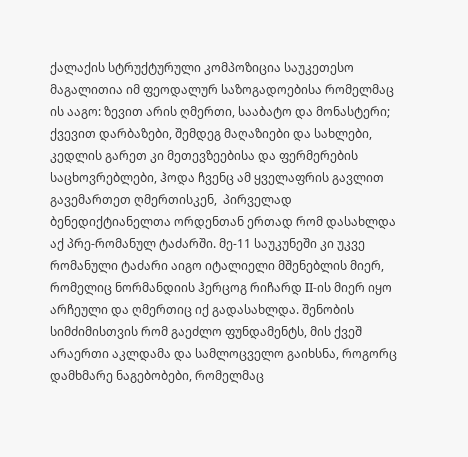ქალაქის სტრუქტურული კომპოზიცია საუკეთესო მაგალითია იმ ფეოდალურ საზოგადოებისა რომელმაც ის ააგო: ზევით არის ღმერთი, სააბატო და მონასტერი; ქვევით დარბაზები, შემდეგ მაღაზიები და სახლები, კედლის გარეთ კი მეთევზეებისა და ფერმერების საცხოვრებლები, ჰოდა ჩვენც ამ ყველაფრის გავლით  გავემართეთ ღმერთისკენ,  პირველად ბენედიქტიანელთა ორდენთან ერთად რომ დასახლდა აქ პრე-რომანულ ტაძარში. მე-11 საუკუნეში კი უკვე რომანული ტაძარი აიგო იტალიელი მშენებლის მიერ, რომელიც ნორმანდიის ჰერცოგ რიჩარდ II-ის მიერ იყო არჩეული და ღმერთიც იქ გადასახლდა. შენობის სიმძიმისთვის რომ გაეძლო ფუნდამენტს, მის ქვეშ არაერთი აკლდამა და სამლოცველო გაიხსნა, როგორც დამხმარე ნაგებობები, რომელმაც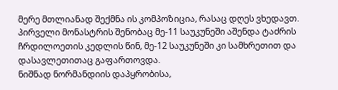მერე მთლიანად შექმნა ის კომპოზიცია, რასაც დღეს ვხედავთ. პირველი მონასტრის შენობაც მე-11 საუკუნეში აშენდა ტაძრის ჩრდილოეთის კედლის წინ, მე-12 საუკუნეში კი სამხრეთით და დასავლეთითაც გაფართოვდა.
ნიშნად ნორმანდიის დაპყრობისა,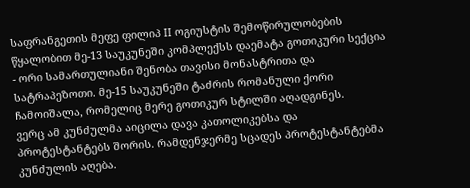საფრანგეთის მეფე ფილიპ II ოგიუსტის შემოწირულობების წყალობით მე-13 საუკუნეში კომპლექსს დაემატა გოთიკური სექცია - ორი სამართულიანი შენობა თავისი მონასტრითა და სატრაპეზოთი. მე-15 საუკუნეში ტაძრის რომანული ქორი ჩამოიშალა, რომელიც მერე გოთიკურ სტილში აღადგინეს.
ვერც ამ კუნძულმა აიცილა დავა კათოლიკებსა და პროტესტანტებს შორის. რამდენჯერმე სცადეს პროტესტანტებმა კუნძულის აღება.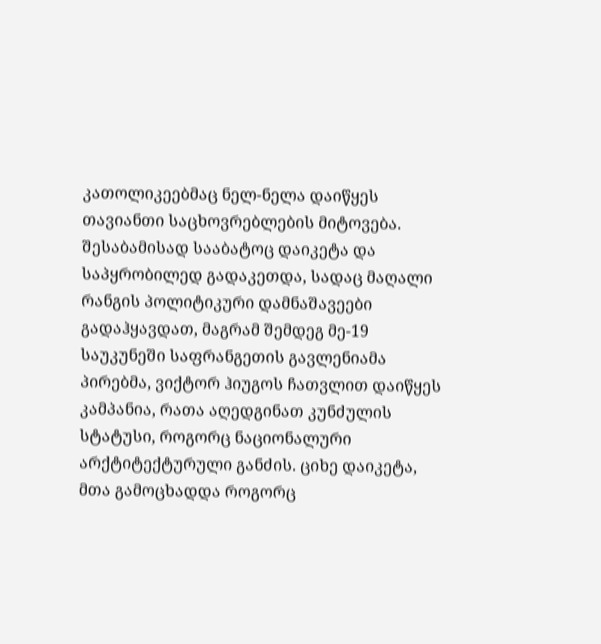კათოლიკეებმაც ნელ-ნელა დაიწყეს თავიანთი საცხოვრებლების მიტოვება. შესაბამისად სააბატოც დაიკეტა და საპყრობილედ გადაკეთდა, სადაც მაღალი რანგის პოლიტიკური დამნაშავეები გადაჰყავდათ, მაგრამ შემდეგ მე-19 საუკუნეში საფრანგეთის გავლენიამა პირებმა, ვიქტორ ჰიუგოს ჩათვლით დაიწყეს კამპანია, რათა აღედგინათ კუნძულის სტატუსი, როგორც ნაციონალური არქტიტექტურული განძის. ციხე დაიკეტა, მთა გამოცხადდა როგორც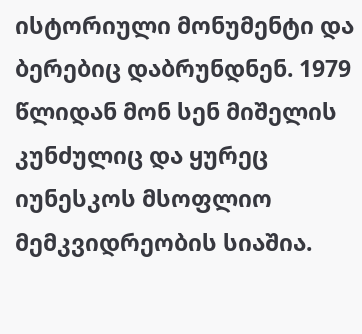ისტორიული მონუმენტი და ბერებიც დაბრუნდნენ. 1979 წლიდან მონ სენ მიშელის კუნძულიც და ყურეც იუნესკოს მსოფლიო მემკვიდრეობის სიაშია.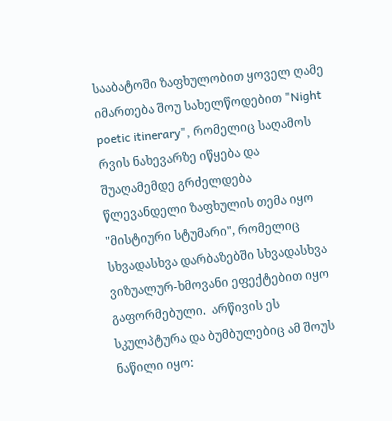სააბატოში ზაფხულობით ყოველ ღამე იმართება შოუ სახელწოდებით "Night poetic itinerary", რომელიც საღამოს რვის ნახევარზე იწყება და შუაღამემდე გრძელდება წლევანდელი ზაფხულის თემა იყო "მისტიური სტუმარი", რომელიც სხვადასხვა დარბაზებში სხვადასხვა ვიზუალურ-ხმოვანი ეფექტებით იყო გაფორმებული.  არწივის ეს სკულპტურა და ბუმბულებიც ამ შოუს ნაწილი იყო: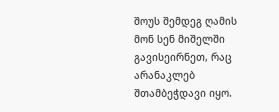შოუს შემდეგ ღამის მონ სენ მიშელში გავისეირნეთ, რაც არანაკლებ შთამბეჭდავი იყო.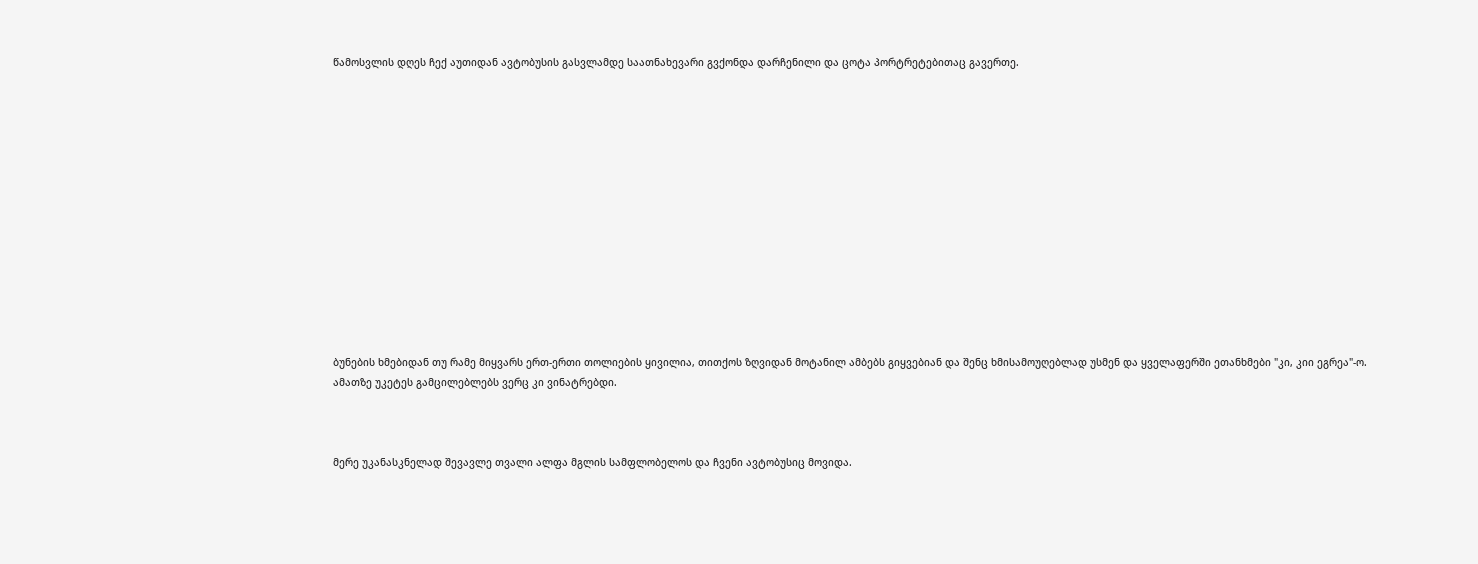წამოსვლის დღეს ჩექ აუთიდან ავტობუსის გასვლამდე საათნახევარი გვქონდა დარჩენილი და ცოტა პორტრეტებითაც გავერთე.














ბუნების ხმებიდან თუ რამე მიყვარს ერთ-ერთი თოლიების ყივილია, თითქოს ზღვიდან მოტანილ ამბებს გიყვებიან და შენც ხმისამოუღებლად უსმენ და ყველაფერში ეთანხმები "კი, კიი ეგრეა"-ო. ამათზე უკეტეს გამცილებლებს ვერც კი ვინატრებდი.



მერე უკანასკნელად შევავლე თვალი ალფა მგლის სამფლობელოს და ჩვენი ავტობუსიც მოვიდა.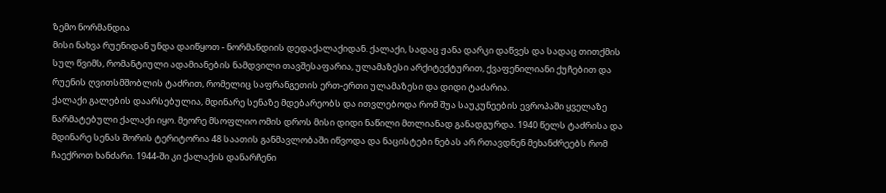ზემო ნორმანდია
მისი ნახვა რუენიდან უნდა დაიწყოთ - ნორმანდიის დედაქალაქიდან. ქალაქი, სადაც ჟანა დარკი დაწვეს და სადაც თითქმის სულ წვიმს, რომანტიული ადამიანების ნამდვილი თავშესაფარია, ულამაზესი არქიტექტურით, ქვაფენილიანი ქუჩებით და რუენის ღვითსმშობლის ტაძრით, რომელიც საფრანგეთის ერთ-ერთი ულამაზესი და დიდი ტაძარია.
ქალაქი გალების დაარსებულია, მდინარე სენაზე მდებარეობს და ითვლებოდა რომ შუა საუკუნეების ევროპაში ყველაზე წარმატებული ქალაქი იყო. მეორე მსოფლიო ომის დროს მისი დიდი ნაწილი მთლიანად განადგურდა. 1940 წელს ტაძრისა და მდინარე სენას შორის ტერიტორია 48 საათის განმავლობაში იწვოდა და ნაცისტები ნებას არ რთავდნენ მეხანძრეებს რომ ჩაექროთ ხანძარი. 1944-ში კი ქალაქის დანარჩენი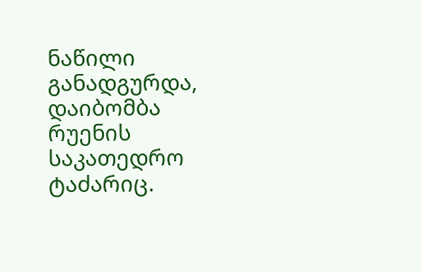ნაწილი განადგურდა, დაიბომბა რუენის საკათედრო ტაძარიც.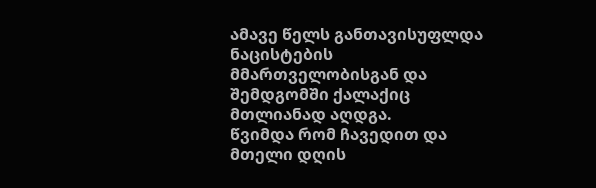ამავე წელს განთავისუფლდა ნაცისტების მმართველობისგან და შემდგომში ქალაქიც მთლიანად აღდგა.
წვიმდა რომ ჩავედით და მთელი დღის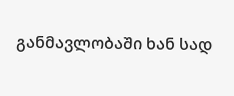განმავლობაში ხან სად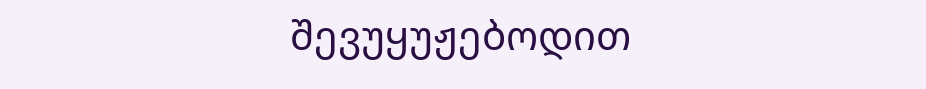შევუყუჟებოდით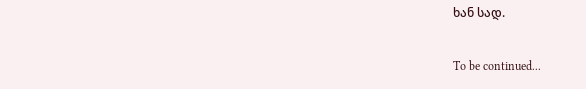ხან სად.

To be continued...